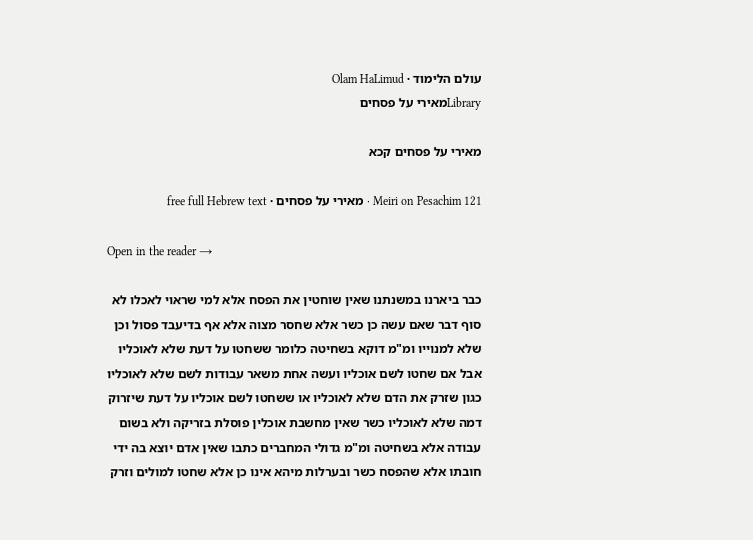עולם הלימוד · Olam HaLimud
Libraryמאירי על פסחים

מאירי על פסחים קכא

Meiri on Pesachim 121 · מאירי על פסחים · free full Hebrew text

Open in the reader →

כבר ביארנו במשנתנו שאין שוחטין את הפסח אלא למי שראוי לאכלו לא סוף דבר שאם עשה כן כשר אלא שחסר מצוה אלא אף בדיעבד פסול וכן שלא למנוייו ומ"מ דוקא בשחיטה כלומר ששחטו על דעת שלא לאוכליו אבל אם שחטו לשם אוכליו ועשה אחת משאר עבודות לשם שלא לאוכליו כגון שזרק את הדם שלא לאוכליו או ששחטו לשם אוכליו על דעת שיזרוק דמה שלא לאוכליו כשר שאין מחשבת אוכלין פוסלת בזריקה ולא בשום עבודה אלא בשחיטה ומ"מ גדולי המחברים כתבו שאין אדם יוצא בה ידי חובתו אלא שהפסח כשר ובערלות מיהא אינו כן אלא שחטו למולים וזרק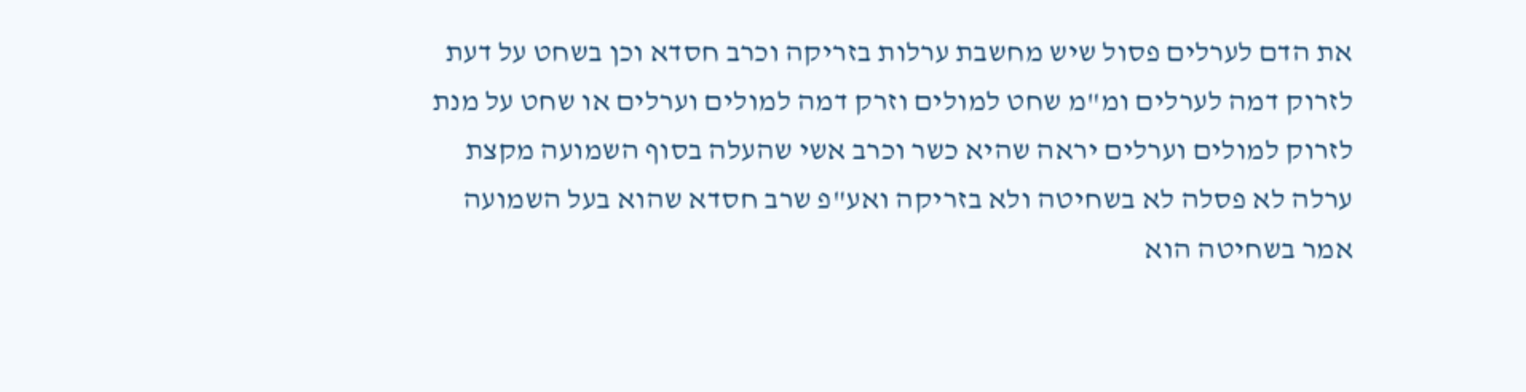את הדם לערלים פסול שיש מחשבת ערלות בזריקה וכרב חסדא וכן בשחט על דעת לזרוק דמה לערלים ומ"מ שחט למולים וזרק דמה למולים וערלים או שחט על מנת לזרוק למולים וערלים יראה שהיא כשר וכרב אשי שהעלה בסוף השמועה מקצת ערלה לא פסלה לא בשחיטה ולא בזריקה ואע"פ שרב חסדא שהוא בעל השמועה אמר בשחיטה הוא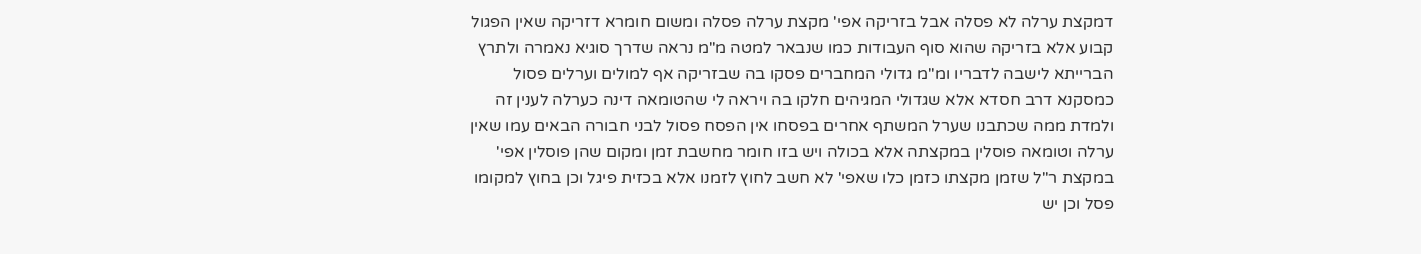דמקצת ערלה לא פסלה אבל בזריקה אפי' מקצת ערלה פסלה ומשום חומרא דזריקה שאין הפגול קבוע אלא בזריקה שהוא סוף העבודות כמו שנבאר למטה מ"מ נראה שדרך סוגיא נאמרה ולתרץ הברייתא לישבה לדבריו ומ"מ גדולי המחברים פסקו בה שבזריקה אף למולים וערלים פסול כמסקנא דרב חסדא אלא שגדולי המגיהים חלקו בה ויראה לי שהטומאה דינה כערלה לענין זה ולמדת ממה שכתבנו שערל המשתף אחרים בפסחו אין הפסח פסול לבני חבורה הבאים עמו שאין ערלה וטומאה פוסלין במקצתה אלא בכולה ויש בזו חומר מחשבת זמן ומקום שהן פוסלין אפי' במקצת ר"ל שזמן מקצתו כזמן כלו שאפי' לא חשב לחוץ לזמנו אלא בכזית פיגל וכן בחוץ למקומו פסל וכן יש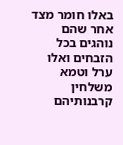באלו חומר מצד אחר שהם נוהגים בכל הזבחים ואלו ערל וטמא משלחין קרבנותיהם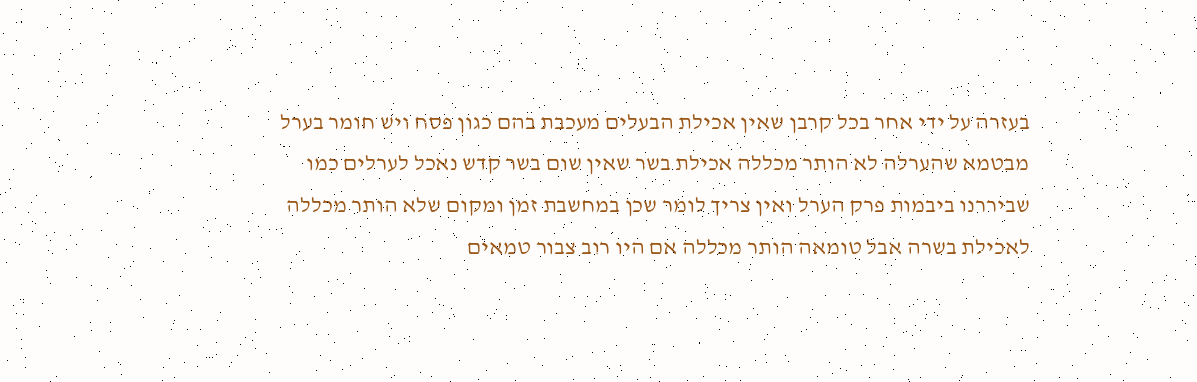בעזרה על ידי אחר בכל קרבן שאין אכילת הבעלים מעכבת בהם כגון פסח ויש חומר בערל מבטמא שהערלה לא הותר מכללה אכילת בשר שאין שום בשר קדש נאכל לערלים כמו שביררנו ביבמות פרק הערל ואין צריך לומר שכן במחשבת זמן ומקום שלא הותר מכללה לאכילת בשרה אבל טומאה הותר מכללה אם היו רוב צבור טמאים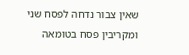שאין צבור נדחה לפסח שני ומקריבין פסח בטומאה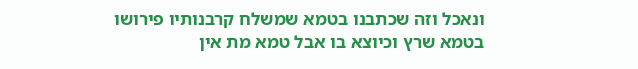ונאכל וזה שכתבנו בטמא שמשלח קרבנותיו פירושו בטמא שרץ וכיוצא בו אבל טמא מת אין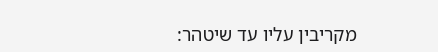מקריבין עליו עד שיטהר: